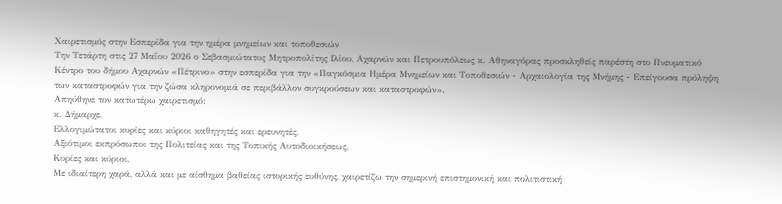Χαιρετισμός στην Εσπερίδα για την ημέρα μνημείων και τοποθεσιών
Την Τετάρτη στις 27 Μαΐου 2026 ο Σεβασμιώτατος Μητροπολίτης Ιλίου, Αχαρνών και Πετρουπόλεως κ. Αθηναγόρας προσκληθείς παρέστη στο Πνευματικό Κέντρο του δήμου Αχαρνών «Πέτρινο» στην εσπερίδα για την «Παγκόσμια Ημέρα Μνημείων και Τοποθεσιών - Αρχαιολογία της Μνήμης - Επείγουσα πρόληψη των καταστροφών για την ζώσα κληρονομιά σε περιβάλλον συγκρούσεων και καταστροφών».
Απηύθηνε τον κατωτέρω χαιρετισμό:
κ. Δήμαρχε,
Ελλογιμώτατοι κυρίες και κύριοι καθηγητές και ερευνητές,
Αξιότιμοι εκπρόσωποι της Πολιτείας και της Τοπικής Αυτοδιοικήσεως,
Κυρίες και κύριοι,
Με ιδιαίτερη χαρά, αλλά και με αίσθημα βαθείας ιστορικής ευθύνης, χαιρετίζω την σημερινή επιστημονική και πολιτιστική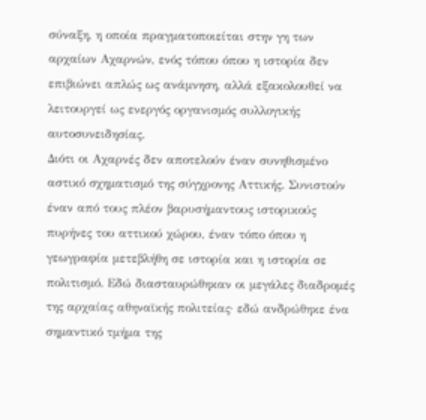σύναξη, η οποία πραγματοποιείται στην γη των αρχαίων Αχαρνών, ενός τόπου όπου η ιστορία δεν επιβιώνει απλώς ως ανάμνηση, αλλά εξακολουθεί να λειτουργεί ως ενεργός οργανισμός συλλογικής αυτοσυνειδησίας.
Διότι οι Αχαρνές δεν αποτελούν έναν συνηθισμένο αστικό σχηματισμό της σύγχρονης Αττικής. Συνιστούν έναν από τους πλέον βαρυσήμαντους ιστορικούς πυρήνες του αττικού χώρου, έναν τόπο όπου η γεωγραφία μετεβλήθη σε ιστορία και η ιστορία σε πολιτισμό. Εδώ διασταυρώθηκαν οι μεγάλες διαδρομές της αρχαίας αθηναϊκής πολιτείας· εδώ ανδρώθηκε ένα σημαντικό τμήμα της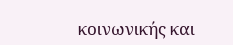κοινωνικής και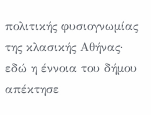πολιτικής φυσιογνωμίας της κλασικής Αθήνας· εδώ η έννοια του δήμου απέκτησε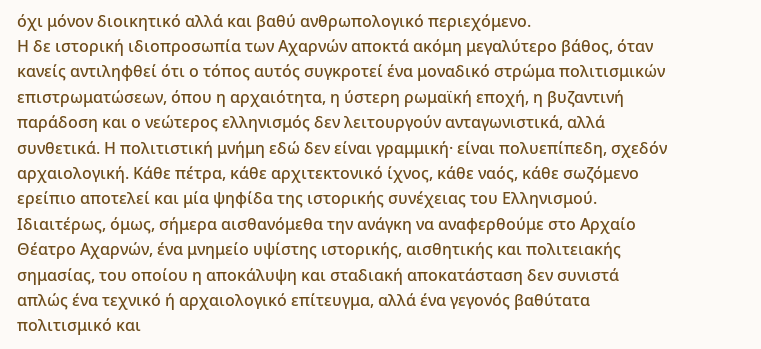όχι μόνον διοικητικό αλλά και βαθύ ανθρωπολογικό περιεχόμενο.
Η δε ιστορική ιδιοπροσωπία των Αχαρνών αποκτά ακόμη μεγαλύτερο βάθος, όταν κανείς αντιληφθεί ότι ο τόπος αυτός συγκροτεί ένα μοναδικό στρώμα πολιτισμικών επιστρωματώσεων, όπου η αρχαιότητα, η ύστερη ρωμαϊκή εποχή, η βυζαντινή παράδοση και ο νεώτερος ελληνισμός δεν λειτουργούν ανταγωνιστικά, αλλά συνθετικά. Η πολιτιστική μνήμη εδώ δεν είναι γραμμική· είναι πολυεπίπεδη, σχεδόν αρχαιολογική. Κάθε πέτρα, κάθε αρχιτεκτονικό ίχνος, κάθε ναός, κάθε σωζόμενο ερείπιο αποτελεί και μία ψηφίδα της ιστορικής συνέχειας του Ελληνισμού.
Ιδιαιτέρως, όμως, σήμερα αισθανόμεθα την ανάγκη να αναφερθούμε στο Αρχαίο Θέατρο Αχαρνών, ένα μνημείο υψίστης ιστορικής, αισθητικής και πολιτειακής σημασίας, του οποίου η αποκάλυψη και σταδιακή αποκατάσταση δεν συνιστά απλώς ένα τεχνικό ή αρχαιολογικό επίτευγμα, αλλά ένα γεγονός βαθύτατα πολιτισμικό και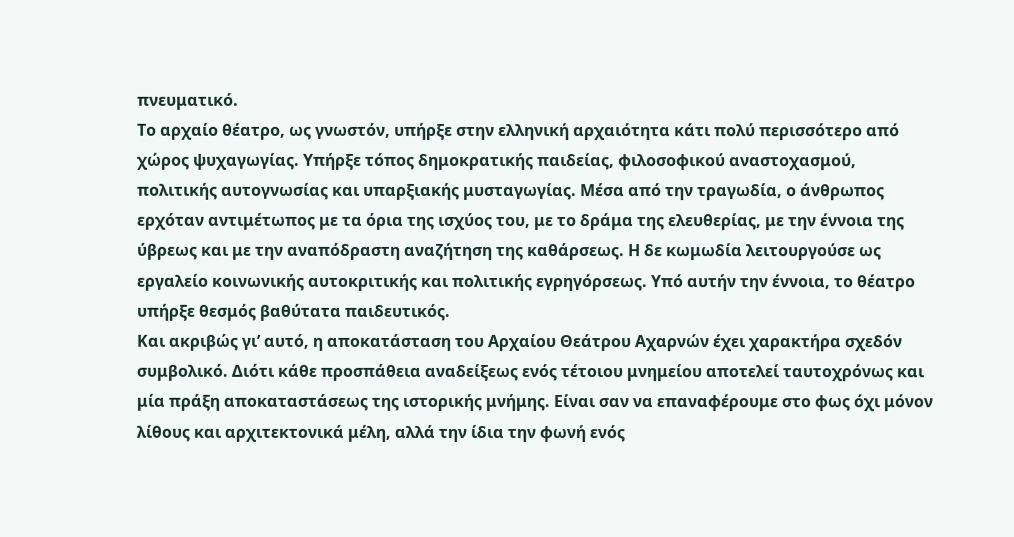πνευματικό.
Το αρχαίο θέατρο, ως γνωστόν, υπήρξε στην ελληνική αρχαιότητα κάτι πολύ περισσότερο από χώρος ψυχαγωγίας. Υπήρξε τόπος δημοκρατικής παιδείας, φιλοσοφικού αναστοχασμού, πολιτικής αυτογνωσίας και υπαρξιακής μυσταγωγίας. Μέσα από την τραγωδία, ο άνθρωπος ερχόταν αντιμέτωπος με τα όρια της ισχύος του, με το δράμα της ελευθερίας, με την έννοια της ύβρεως και με την αναπόδραστη αναζήτηση της καθάρσεως. Η δε κωμωδία λειτουργούσε ως εργαλείο κοινωνικής αυτοκριτικής και πολιτικής εγρηγόρσεως. Υπό αυτήν την έννοια, το θέατρο υπήρξε θεσμός βαθύτατα παιδευτικός.
Και ακριβώς γι’ αυτό, η αποκατάσταση του Αρχαίου Θεάτρου Αχαρνών έχει χαρακτήρα σχεδόν συμβολικό. Διότι κάθε προσπάθεια αναδείξεως ενός τέτοιου μνημείου αποτελεί ταυτοχρόνως και μία πράξη αποκαταστάσεως της ιστορικής μνήμης. Είναι σαν να επαναφέρουμε στο φως όχι μόνον λίθους και αρχιτεκτονικά μέλη, αλλά την ίδια την φωνή ενός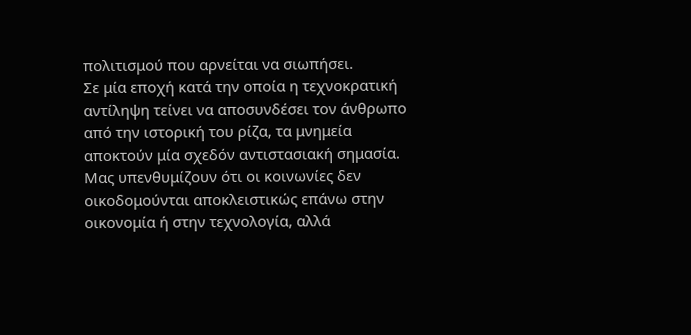πολιτισμού που αρνείται να σιωπήσει.
Σε μία εποχή κατά την οποία η τεχνοκρατική αντίληψη τείνει να αποσυνδέσει τον άνθρωπο από την ιστορική του ρίζα, τα μνημεία αποκτούν μία σχεδόν αντιστασιακή σημασία. Μας υπενθυμίζουν ότι οι κοινωνίες δεν οικοδομούνται αποκλειστικώς επάνω στην οικονομία ή στην τεχνολογία, αλλά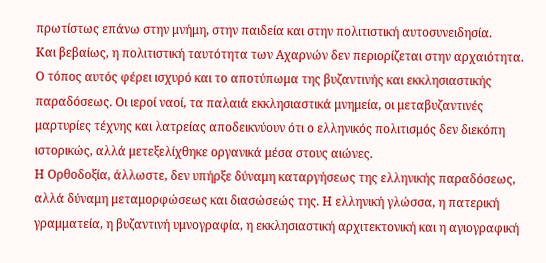πρωτίστως επάνω στην μνήμη, στην παιδεία και στην πολιτιστική αυτοσυνειδησία.
Και βεβαίως, η πολιτιστική ταυτότητα των Αχαρνών δεν περιορίζεται στην αρχαιότητα. Ο τόπος αυτός φέρει ισχυρό και το αποτύπωμα της βυζαντινής και εκκλησιαστικής παραδόσεως. Οι ιεροί ναοί, τα παλαιά εκκλησιαστικά μνημεία, οι μεταβυζαντινές μαρτυρίες τέχνης και λατρείας αποδεικνύουν ότι ο ελληνικός πολιτισμός δεν διεκόπη ιστορικώς, αλλά μετεξελίχθηκε οργανικά μέσα στους αιώνες.
Η Ορθοδοξία, άλλωστε, δεν υπήρξε δύναμη καταργήσεως της ελληνικής παραδόσεως, αλλά δύναμη μεταμορφώσεως και διασώσεώς της. Η ελληνική γλώσσα, η πατερική γραμματεία, η βυζαντινή υμνογραφία, η εκκλησιαστική αρχιτεκτονική και η αγιογραφική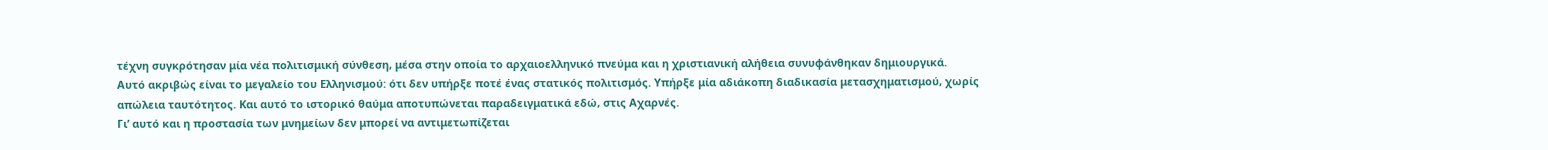τέχνη συγκρότησαν μία νέα πολιτισμική σύνθεση, μέσα στην οποία το αρχαιοελληνικό πνεύμα και η χριστιανική αλήθεια συνυφάνθηκαν δημιουργικά.
Αυτό ακριβώς είναι το μεγαλείο του Ελληνισμού: ότι δεν υπήρξε ποτέ ένας στατικός πολιτισμός. Υπήρξε μία αδιάκοπη διαδικασία μετασχηματισμού, χωρίς απώλεια ταυτότητος. Και αυτό το ιστορικό θαύμα αποτυπώνεται παραδειγματικά εδώ, στις Αχαρνές.
Γι’ αυτό και η προστασία των μνημείων δεν μπορεί να αντιμετωπίζεται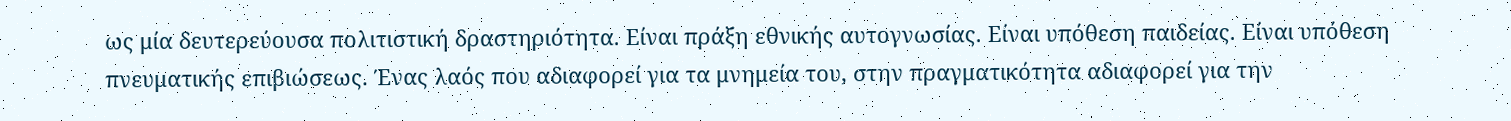ως μία δευτερεύουσα πολιτιστική δραστηριότητα. Είναι πράξη εθνικής αυτογνωσίας. Είναι υπόθεση παιδείας. Είναι υπόθεση πνευματικής επιβιώσεως. Ένας λαός που αδιαφορεί για τα μνημεία του, στην πραγματικότητα αδιαφορεί για την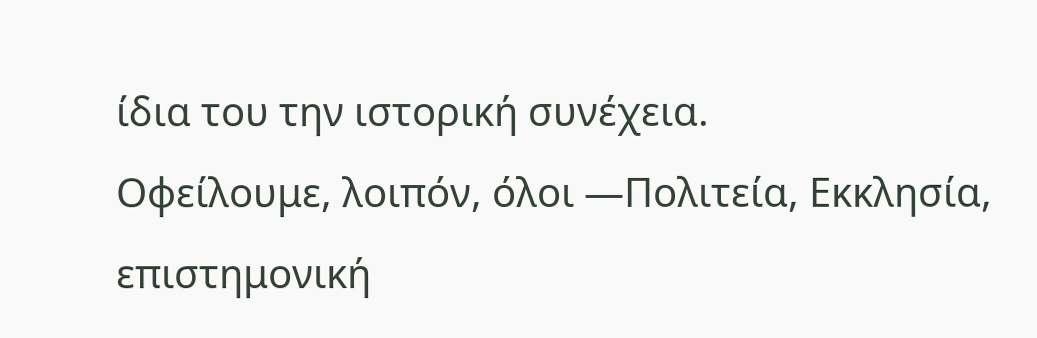ίδια του την ιστορική συνέχεια.
Οφείλουμε, λοιπόν, όλοι —Πολιτεία, Εκκλησία, επιστημονική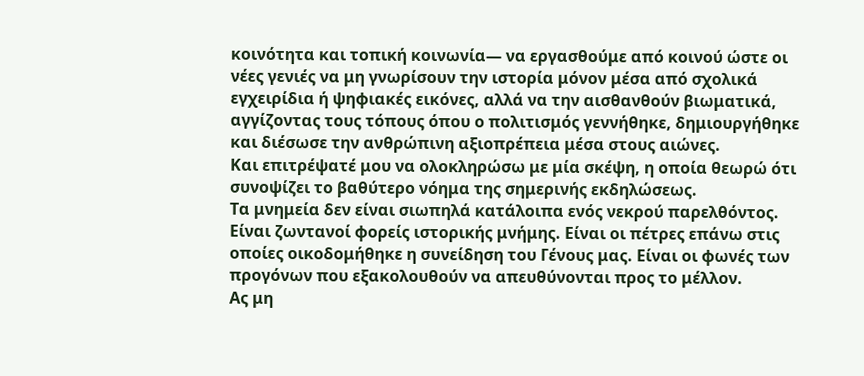κοινότητα και τοπική κοινωνία— να εργασθούμε από κοινού ώστε οι νέες γενιές να μη γνωρίσουν την ιστορία μόνον μέσα από σχολικά εγχειρίδια ή ψηφιακές εικόνες, αλλά να την αισθανθούν βιωματικά, αγγίζοντας τους τόπους όπου ο πολιτισμός γεννήθηκε, δημιουργήθηκε και διέσωσε την ανθρώπινη αξιοπρέπεια μέσα στους αιώνες.
Και επιτρέψατέ μου να ολοκληρώσω με μία σκέψη, η οποία θεωρώ ότι συνοψίζει το βαθύτερο νόημα της σημερινής εκδηλώσεως.
Τα μνημεία δεν είναι σιωπηλά κατάλοιπα ενός νεκρού παρελθόντος. Είναι ζωντανοί φορείς ιστορικής μνήμης. Είναι οι πέτρες επάνω στις οποίες οικοδομήθηκε η συνείδηση του Γένους μας. Είναι οι φωνές των προγόνων που εξακολουθούν να απευθύνονται προς το μέλλον.
Ας μη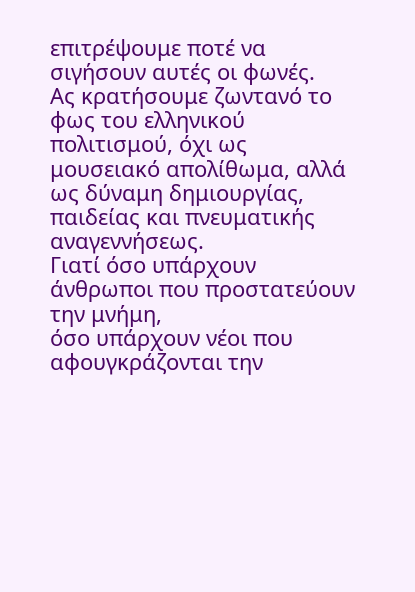επιτρέψουμε ποτέ να σιγήσουν αυτές οι φωνές.
Ας κρατήσουμε ζωντανό το φως του ελληνικού πολιτισμού, όχι ως μουσειακό απολίθωμα, αλλά ως δύναμη δημιουργίας, παιδείας και πνευματικής αναγεννήσεως.
Γιατί όσο υπάρχουν άνθρωποι που προστατεύουν την μνήμη,
όσο υπάρχουν νέοι που αφουγκράζονται την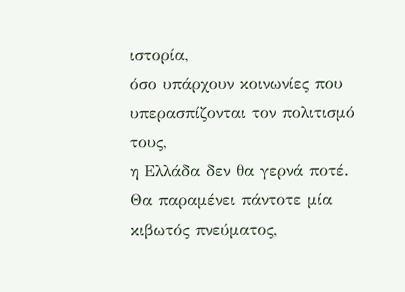ιστορία,
όσο υπάρχουν κοινωνίες που υπερασπίζονται τον πολιτισμό τους,
η Ελλάδα δεν θα γερνά ποτέ. Θα παραμένει πάντοτε μία κιβωτός πνεύματος,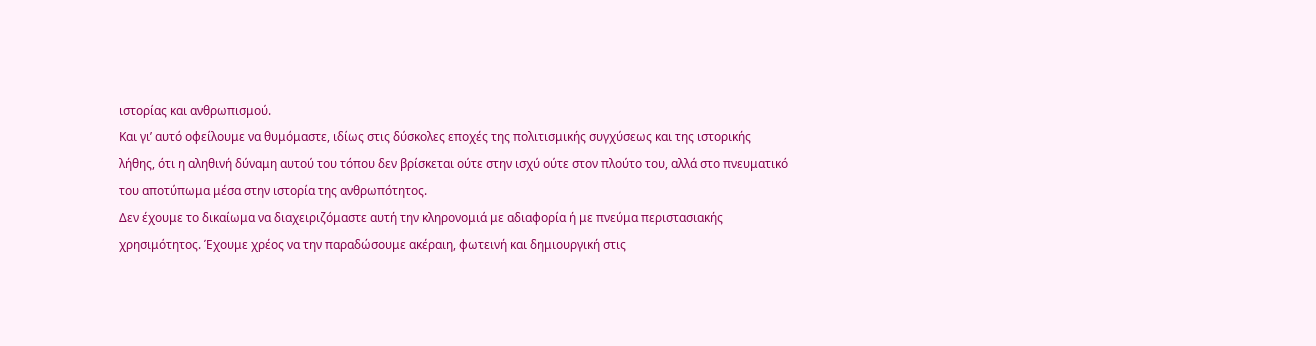ιστορίας και ανθρωπισμού.
Και γι’ αυτό οφείλουμε να θυμόμαστε, ιδίως στις δύσκολες εποχές της πολιτισμικής συγχύσεως και της ιστορικής λήθης, ότι η αληθινή δύναμη αυτού του τόπου δεν βρίσκεται ούτε στην ισχύ ούτε στον πλούτο του, αλλά στο πνευματικό του αποτύπωμα μέσα στην ιστορία της ανθρωπότητος.
Δεν έχουμε το δικαίωμα να διαχειριζόμαστε αυτή την κληρονομιά με αδιαφορία ή με πνεύμα περιστασιακής χρησιμότητος. Έχουμε χρέος να την παραδώσουμε ακέραιη, φωτεινή και δημιουργική στις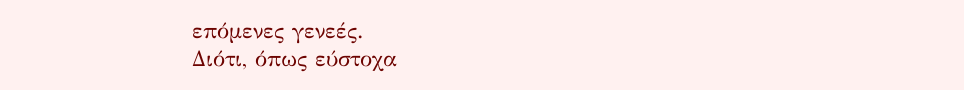επόμενες γενεές.
Διότι, όπως εύστοχα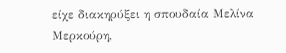είχε διακηρύξει η σπουδαία Μελίνα Μερκούρη,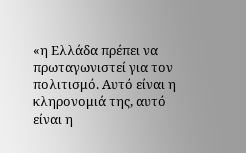«η Ελλάδα πρέπει να πρωταγωνιστεί για τον πολιτισμό. Αυτό είναι η κληρονομιά της, αυτό είναι η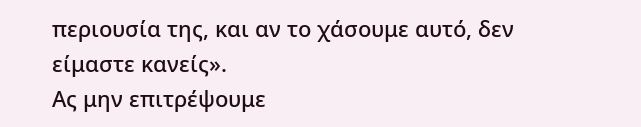περιουσία της, και αν το χάσουμε αυτό, δεν είμαστε κανείς».
Ας μην επιτρέψουμε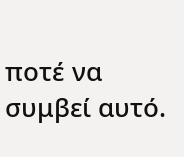ποτέ να συμβεί αυτό.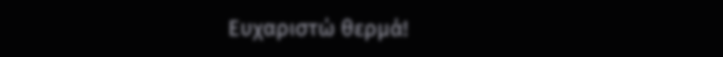Ευχαριστώ θερμά!